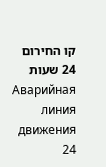קו החירום 24 שעות Аварийная линия движения 24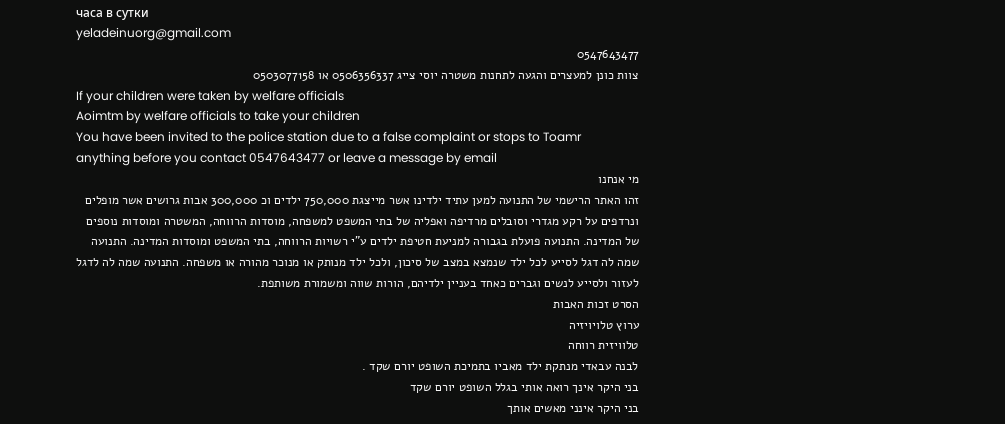часа в сутки
yeladeinuorg@gmail.com
0547643477
צוות כונן למעצרים והגעה לתחנות משטרה יוסי צייג 0506356337 או 0503077158
If your children were taken by welfare officials
Aoimtm by welfare officials to take your children
You have been invited to the police station due to a false complaint or stops to Toamr anything before you contact 0547643477 or leave a message by email
מי אנחנו
זהו האתר הרישמי של התנועה למען עתיד ילדינו אשר מייצגת 750,000 ילדים וכ 300,000 אבות גרושים אשר מופלים ונרדפים על רקע מגדרי וסובלים מרדיפה ואפליה של בתי המשפט למשפחה, מוסדות הרווחה, המשטרה ומוסדות נוספים של המדינה. התנועה פועלת בגבורה למניעת חטיפת ילדים ע”י רשויות הרווחה, בתי המשפט ומוסדות המדינה. התנועה שמה לה דגל לסייע לכל ילד שנמצא במצב של סיכון, ולכל ילד מנותק או מנוכר מהורה או משפחה. התנועה שמה לה לדגל לעזור ולסייע לנשים וגברים כאחד בעניין ילדיהם, הורות שווה ומשמורת משותפת.
הסרט זכות האבות
ערוץ טלויויזיה
טלוויזית רווחה
לבנה עבאדי מנתקת ילד מאביו בתמיכת השופט יורם שקד .
בני היקר אינך רואה אותי בגלל השופט יורם שקד
בני היקר אינני מאשים אותך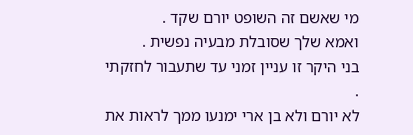מי שאשם זה השופט יורם שקד .
ואמא שלך שסובלת מבעיה נפשית .
בני היקר זו עניין זמני עד שתעבור לחזקתי .
לא יורם ולא בן ארי ימנעו ממך לראות את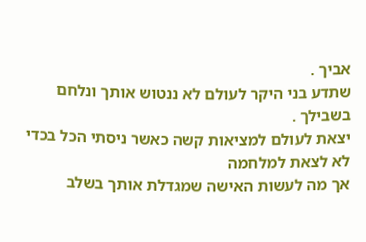אביך .
שתדע בני היקר לעולם לא ננטוש אותך ונלחם בשבילך .
יצאת לעולם למציאות קשה כאשר ניסתי הכל בכדי לא לצאת למלחמה
אך מה לעשות האישה שמגדלת אותך בשלב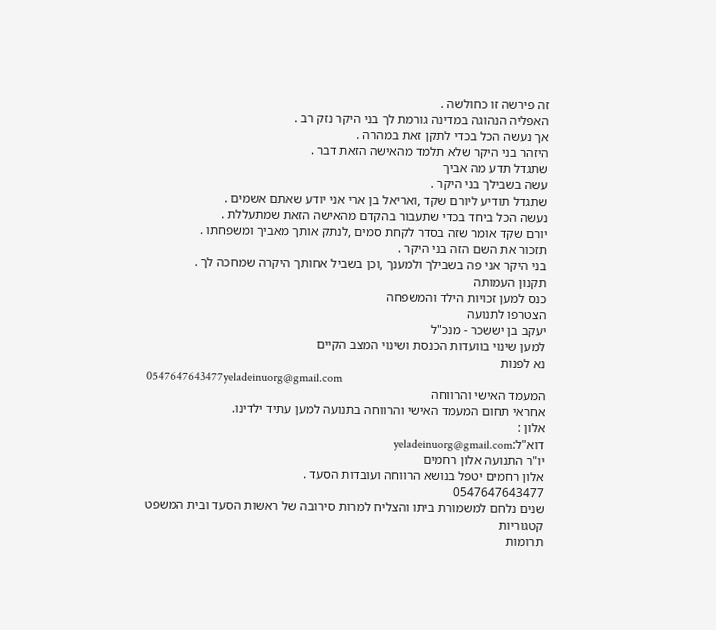זה פירשה זו כחולשה .
האפליה הנהוגה במדינה גורמת לך בני היקר נזק רב .
אך נעשה הכל בכדי לתקן זאת במהרה .
היזהר בני היקר שלא תלמד מהאישה הזאת דבר .
שתגדל תדע מה אביך
עשה בשבילך בני היקר .
שתגדל תודיע ליורם שקד ,ואריאל בן ארי אני יודע שאתם אשמים .
נעשה הכל ביחד בכדי שתעבור בהקדם מהאישה הזאת שמתעללת .
יורם שקד אומר שזה בסדר לקחת סמים ,לנתק אותך מאביך ומשפחתו .
תזכור את השם הזה בני היקר .
בני היקר אני פה בשבילך ולמענך ,וכן בשביל אחותך היקרה שמחכה לך .
תקנון העמותה
כנס למען זכויות הילד והמשפחה
הצטרפו לתנועה
יעקב בן יששכר - מנכ"ל
למען שינוי בוועדות הכנסת ושינוי המצב הקיים
נא לפנות
0547647643477yeladeinuorg@gmail.com
המעמד האישי והרווחה
אחראי תחום המעמד האישי והרווחה בתנועה למען עתיד ילדינו.
אלון :
דוא"ל:yeladeinuorg@gmail.com
יו"ר התנועה אלון רחמים
אלון רחמים יטפל בנושא הרווחה ועובדות הסעד .
0547647643477
שנים נלחם למשמורת ביתו והצליח למרות סירובה של ראשות הסעד ובית המשפט
קטגוריות
תרומות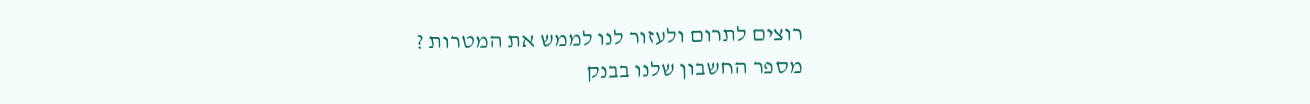רוצים לתרום ולעזור לנו לממש את המטרות ?
מספר החשבון שלנו בבנק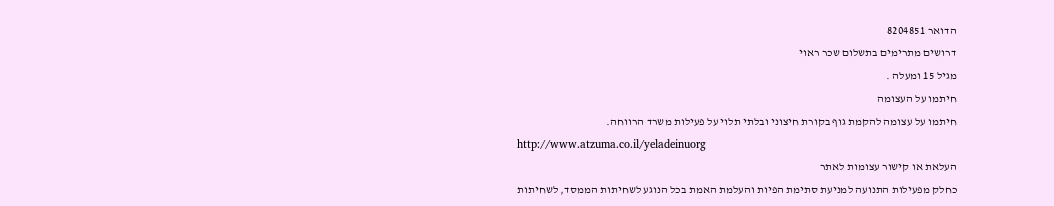הדואר 8204851
דרושים מתרימים בתשלום שכר ראוי
מגיל 15 ומעלה .
חיתמו על העצומה
חיתמו על עצומה להקמת גוף בקורת חיצוני ובלתי תלוי על פעילות משרד הרווחה.
http://www.atzuma.co.il/yeladeinuorg
העלאת או קישור עצומות לאתר
כחלק מפעילות התנועה למניעת סתימת הפיות והעלמת האמת בכל הנוגע לשחיתות הממסד, לשחיתות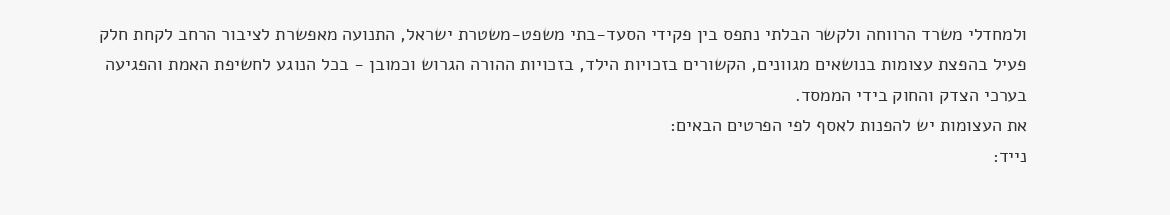ולמחדלי משרד הרווחה ולקשר הבלתי נתפס בין פקידי הסעד-בתי משפט-משטרת ישראל, התנועה מאפשרת לציבור הרחב לקחת חלק פעיל בהפצת עצומות בנושאים מגוונים, הקשורים בזכויות הילד, בזכויות ההורה הגרוש וכמובן - בכל הנוגע לחשיפת האמת והפגיעה בערכי הצדק והחוק בידי הממסד.
את העצומות יש להפנות לאסף לפי הפרטים הבאים:
נייד: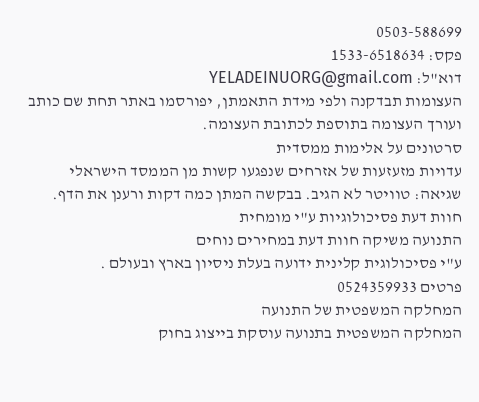0503-588699
פקס: 1533-6518634
דוא"ל: YELADEINUORG@gmail.com
העצומות תבדקנה ולפי מידת התאמתן, יפורסמו באתר תחת שם כותב ועורך העצומה בתוספת לכתובת העצומה.
סרטונים על אלימות ממסדית
עדויות מזעזעות של אזרחים שנפגעו קשות מן הממסד הישראלי
שגיאה: טוויטר לא הגיב. בבקשה המתן כמה דקות ורענן את הדף.
חוות דעת פסיכולוגיות ע"י מומחית
התנועה משיקה חוות דעת במחירים נוחים
ע"י פסיכולוגית קלינית ידועה בעלת ניסיון בארץ ובעולם .
פרטים 0524359933
המחלקה המשפטית של התנועה
המחלקה המשפטית בתנועה עוסקת בייצוג בחוק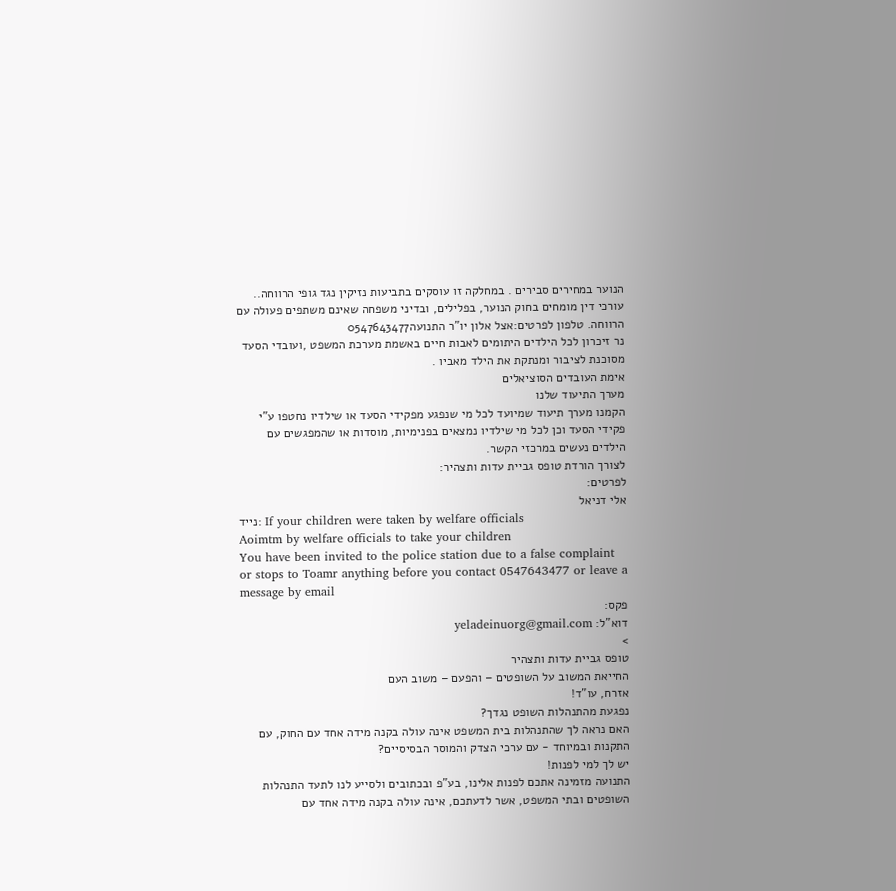הנוער במחירים סבירים . במחלקה זו עוסקים בתביעות נזיקין נגד גופי הרווחה.. עורכי דין מומחים בחוק הנוער, בפלילים, ובדיני משפחה שאינם משתפים פעולה עם הרווחה. טלפון לפרטים:אצל אלון יו"ר התנועה0547643477
נר זיכרון לכל הילדים היתומים לאבות חיים באשמת מערכת המשפט ,ועובדי הסעד
מסוכנת לציבור ומנתקת את הילד מאביו .
אימת העובדים הסוציאלים
מערך התיעוד שלנו
הקמנו מערך תיעוד שמיועד לכל מי שנפגע מפקידי הסעד או שילדיו נחטפו ע"י פקידי הסעד וכן לכל מי שילדיו נמצאים בפנימיות, מוסדות או שהמפגשים עם הילדים נעשים במרכזי הקשר.
לצורך הורדת טופס גביית עדות ותצהיר:
לפרטים:
אלי דניאל
נייד: If your children were taken by welfare officials
Aoimtm by welfare officials to take your children
You have been invited to the police station due to a false complaint or stops to Toamr anything before you contact 0547643477 or leave a message by email
פקס:
דוא"ל: yeladeinuorg@gmail.com
>
טופס גביית עדות ותצהיר
החייאת המשוב על השופטים – והפעם – משוב העם
אזרח, עו"ד!
נפגעת מהתנהלות השופט נגדך?
האם נראה לך שהתנהלות בית המשפט אינה עולה בקנה מידה אחד עם החוק, עם התקנות ובמיוחד - עם ערכי הצדק והמוסר הבסיסיים?
יש לך למי לפנות!
התנועה מזמינה אתכם לפנות אלינו, בע"פ ובכתובים ולסייע לנו לתעד התנהלות השופטים ובתי המשפט, אשר לדעתכם, אינה עולה בקנה מידה אחד עם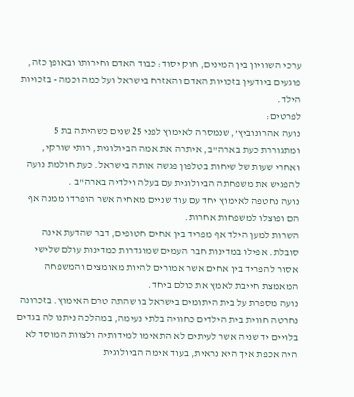ערכי השוויון בין המינים, חוק יסוד: כבוד האדם וחירותו ובאופן כזה, פוגעים ביודעין בזכויות האדם והאזרח בישראל ועל כמה וכמה - בזכויות הילד.
לפרטים:
נועה אהרונוביץ', שנמסרה לאימוץ לפני 25 שנים כשהיתה בת 5 ומתגוררת כעת בארה"ב, איתרה את אמה הביולוגית, רותי שורקי, ואחרי שעות של שיחות בטלפון פגשה אותה בישראל. כעת חולמת נועה להפגיש את משפחתה הביולוגית עם בעלה וילדיה בארה"ב .
נועה נחטפה לאימוץ יחד עם עוד שניים מאחיה אשר הופרדו ממנה אף הם ופוצלו למשפחות אחרות.
השרות למען הילד אף מפריד בין אחים חטופים, דבר שהדעת אינה סובלת. אפילו במדינות חבר העמים שמוגדרות כמדינות עולם שלישי אסור להפריד בין אחים אשר אמורים להיות מאומצים והמשפחה המאמצת חייבת לאמץ את כולם ביחד.
נועה מספרת על בית היתומים בישראל בו שהתה טרם האימוץ. בזכרונה נחרטה חווית בית הילדים כחוויה בלתי נעימה, במהלכה ניתנו לה בגדים בלויים יד שניה אשר לעיתים לא התאימו למידותיה ולצוות המוסד לא היה אכפת איך היא נראית, בעוד אימה הביולוגית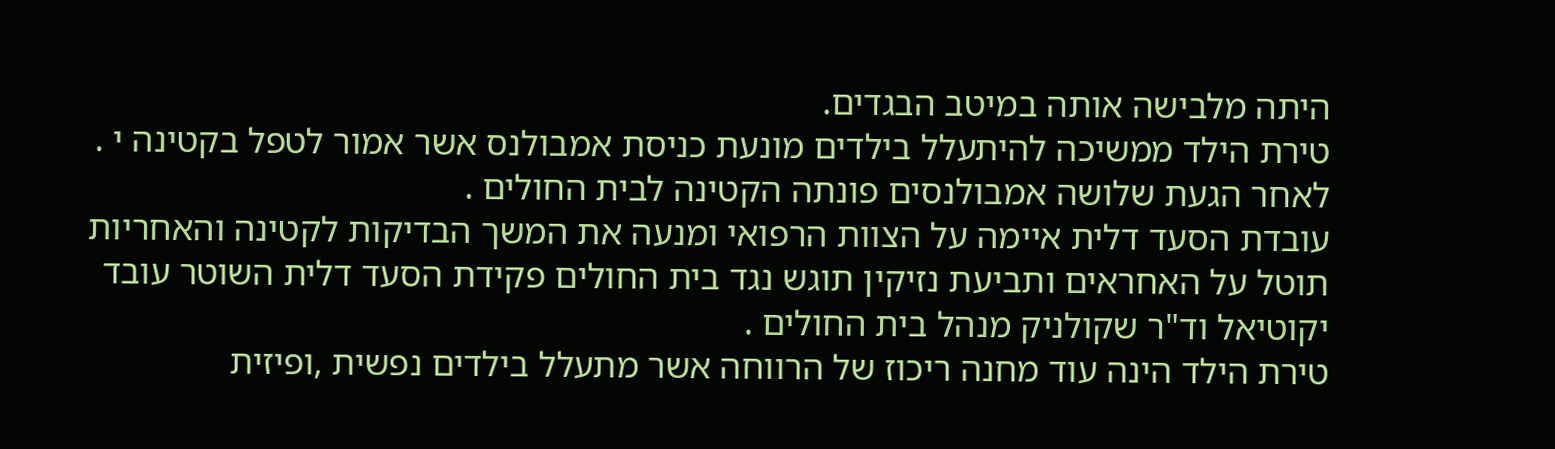היתה מלבישה אותה במיטב הבגדים.
טירת הילד ממשיכה להיתעלל בילדים מונעת כניסת אמבולנס אשר אמור לטפל בקטינה י .
לאחר הגעת שלושה אמבולנסים פונתה הקטינה לבית החולים .
עובדת הסעד דלית איימה על הצוות הרפואי ומנעה את המשך הבדיקות לקטינה והאחריות תוטל על האחראים ותביעת נזיקין תוגש נגד בית החולים פקידת הסעד דלית השוטר עובד יקוטיאל וד"ר שקולניק מנהל בית החולים .
טירת הילד הינה עוד מחנה ריכוז של הרווחה אשר מתעלל בילדים נפשית ,ופיזית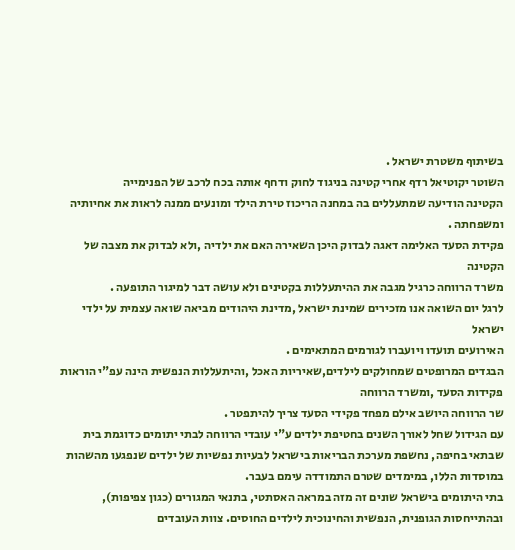בשיתוף משטרת ישראל .
השוטר יקוטיאל רדף אחרי קטינה בניגוד לחוק ודחף אותה בכח לרכב של הפנימייה
הקטינה הודיעה שמתעללים בה במחנה הריכוז טירת הילד ומונעים ממנה לראות את אחיותיה ומשפחתה .
פקידת הסעד האלימה דאגה לבדוק היכן השאירה האם את ילדיה ,ולא לבדוק את מצבה של הקטינה
משרד הרווחה כרגיל מגבה את ההיתעללות בקטינים ולא עושה דבר למיגור התופעה .
לרגל יום השואה אנו מזכירים שמינת ישראל ,מדינת היהודים מביאה שואה עצמית על ילדי ישראל
האירועים תועדו ויועברו לגורמים המתאימים .
הבגדים המרופטים שמחולקים לילדים,שאיריות האכל ,והיתעללות הנפשית הינה עפ"י הוראות פקידות הסעד ,ומשרד הרווחה
שר הרווחה היושב אילם מפחד פקידי הסעד צריך להיתפטר .
עם הגידול שחל לאורך השנים בחטיפת ילדים ע"י עובדי הרווחה לבתי יתומים כדוגמת בית שבתאי בחיפה, נחשפת מערכת הבריאות בישראל לבעיות נפשיות של ילדים שנפגעו מהשהות במוסדות הללו, במימדים שטרם התמודדה עימם בעבר.
בתי היתומים בישראל שונים זה מזה במראה האסתטי, בתנאי המגורים (כגון צפיפות), ובהתייחסות הגופנית, הנפשית והחינוכית לילדים החוסים. צוות העובדים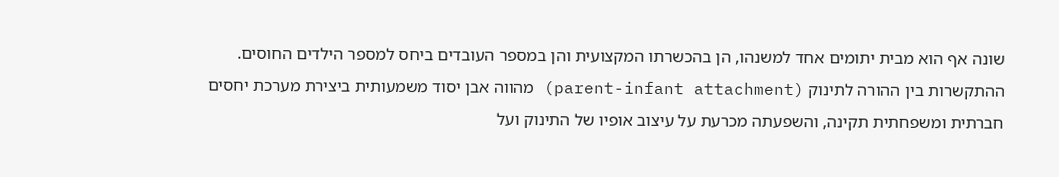שונה אף הוא מבית יתומים אחד למשנהו, הן בהכשרתו המקצועית והן במספר העובדים ביחס למספר הילדים החוסים.
ההתקשרות בין ההורה לתינוק (parent-infant attachment) מהווה אבן יסוד משמעותית ביצירת מערכת יחסים חברתית ומשפחתית תקינה, והשפעתה מכרעת על עיצוב אופיו של התינוק ועל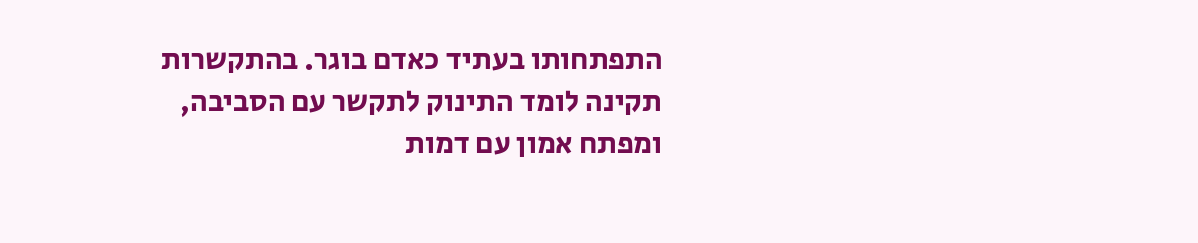התפתחותו בעתיד כאדם בוגר. בהתקשרות תקינה לומד התינוק לתקשר עם הסביבה, ומפתח אמון עם דמות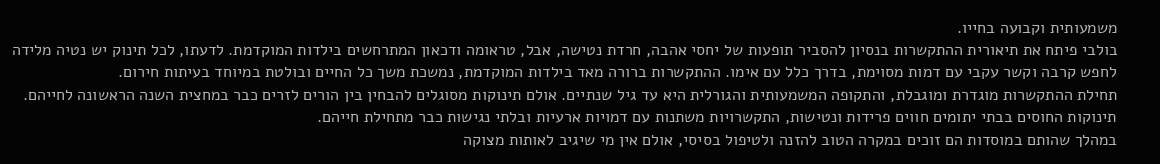משמעותית וקבועה בחייו.
בולבי פיתח את תיאורית ההתקשרות בנסיון להסביר תופעות של יחסי אהבה, חרדת נטישה, אבל, טראומה ודכאון המתרחשים בילדות המוקדמת. לדעתו, לכל תינוק יש נטיה מלידה לחפש קרבה וקשר עקבי עם דמות מסוימת, בדרך כלל עם אימו. ההתקשרות ברורה מאד בילדות המוקדמת, נמשכת משך כל החיים ובולטת במיוחד בעיתות חירום.
תחילת ההתקשרות מוגדרת ומוגבלת, והתקופה המשמעותית והגורלית היא עד גיל שנתיים. אולם תינוקות מסוגלים להבחין בין הורים לזרים כבר במחצית השנה הראשונה לחייהם. תינוקות החוסים בבתי יתומים חווים פרידות ונטישות, התקשרויות משתנות עם דמויות ארעיות ובלתי נגישות כבר מתחילת חייהם.
במהלך שהותם במוסדות הם זוכים במקרה הטוב להזנה ולטיפול בסיסי, אולם אין מי שיגיב לאותות מצוקה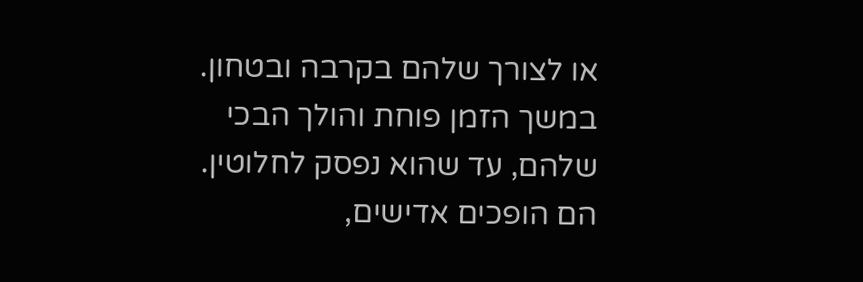או לצורך שלהם בקרבה ובטחון. במשך הזמן פוחת והולך הבכי שלהם, עד שהוא נפסק לחלוטין. הם הופכים אדישים,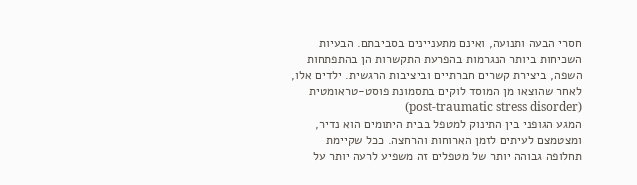חסרי הבעה ותנועה, ואינם מתעניינים בסביבתם. הבעיות השכיחות ביותר הנגרמות בהפרעת התקשרות הן בהתפתחות השפה, ביצירת קשרים חברתיים וביציבות הרגשית. ילדים אלו, לאחר שהוצאו מן המוסד לוקים בתסמונת פוסט-טראומטית (post-traumatic stress disorder)
המגע הגופני בין התינוק למטפל בבית היתומים הוא נדיר, ומצטמצם לעיתים לזמן הארוחות והרחצה. ככל שקיימת תחלופה גבוהה יותר של מטפלים זה משפיע לרעה יותר על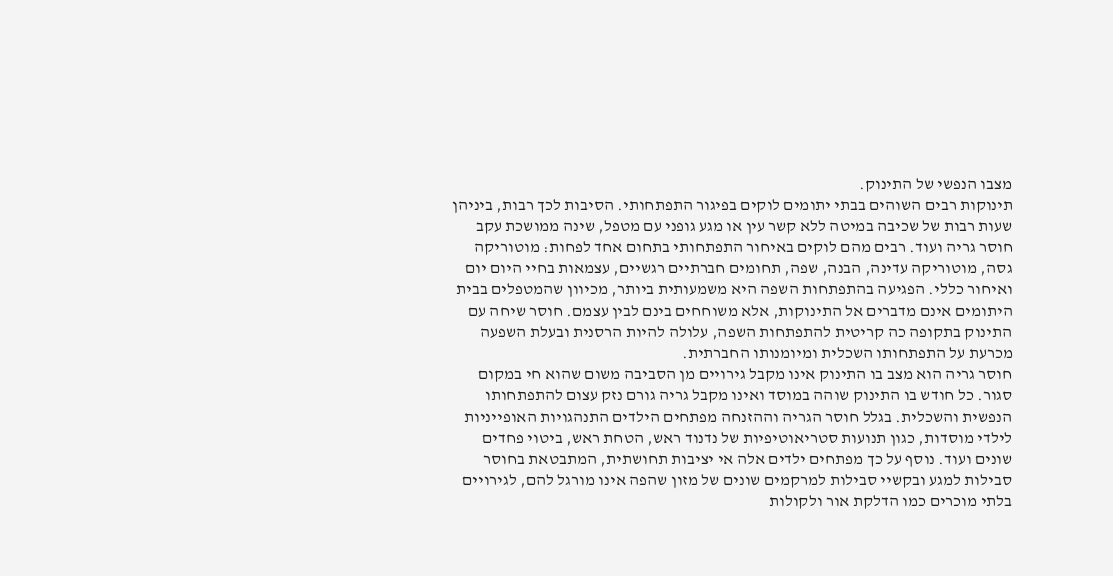מצבו הנפשי של התינוק.
תינוקות רבים השוהים בבתי יתומים לוקים בפיגור התפתחותי. הסיבות לכך רבות, ביניהן שעות רבות של שכיבה במיטה ללא קשר עין או מגע גופני עם מטפל, שינה ממושכת עקב חוסר גריה ועוד. רבים מהם לוקים באיחור התפתחותי בתחום אחד לפחות: מוטוריקה גסה, מוטוריקה עדינה, הבנה, שפה, תחומים חברתיים רגשיים, עצמאות בחיי היום יום ואיחור כללי. הפגיעה בהתפתחות השפה היא משמעותית ביותר, מכיוון שהמטפלים בבית היתומים אינם מדברים אל התינוקות, אלא משוחחים בינם לבין עצמם. חוסר שיחה עם התינוק בתקופה כה קריטית להתפתחות השפה, עלולה להיות הרסנית ובעלת השפעה מכרעת על התפתחותו השכלית ומיומנותו החברתית.
חוסר גריה הוא מצב בו התינוק אינו מקבל גירויים מן הסביבה משום שהוא חי במקום סגור. כל חודש בו התינוק שוהה במוסד ואינו מקבל גריה גורם נזק עצום להתפתחותו הנפשית והשכלית. בגלל חוסר הגריה וההזנחה מפתחים הילדים התנהגויות האופייניות לילדי מוסדות, כגון תנועות סטריאוטיפיות של נדנוד ראש, הטחת ראש, ביטוי פחדים שונים ועוד. נוסף על כך מפתחים ילדים אלה אי יציבות תחושתית, המתבטאת בחוסר סבילות למגע ובקשיי סבילות למרקמים שונים של מזון שהפה אינו מורגל להם, לגירויים בלתי מוכרים כמו הדלקת אור ולקולות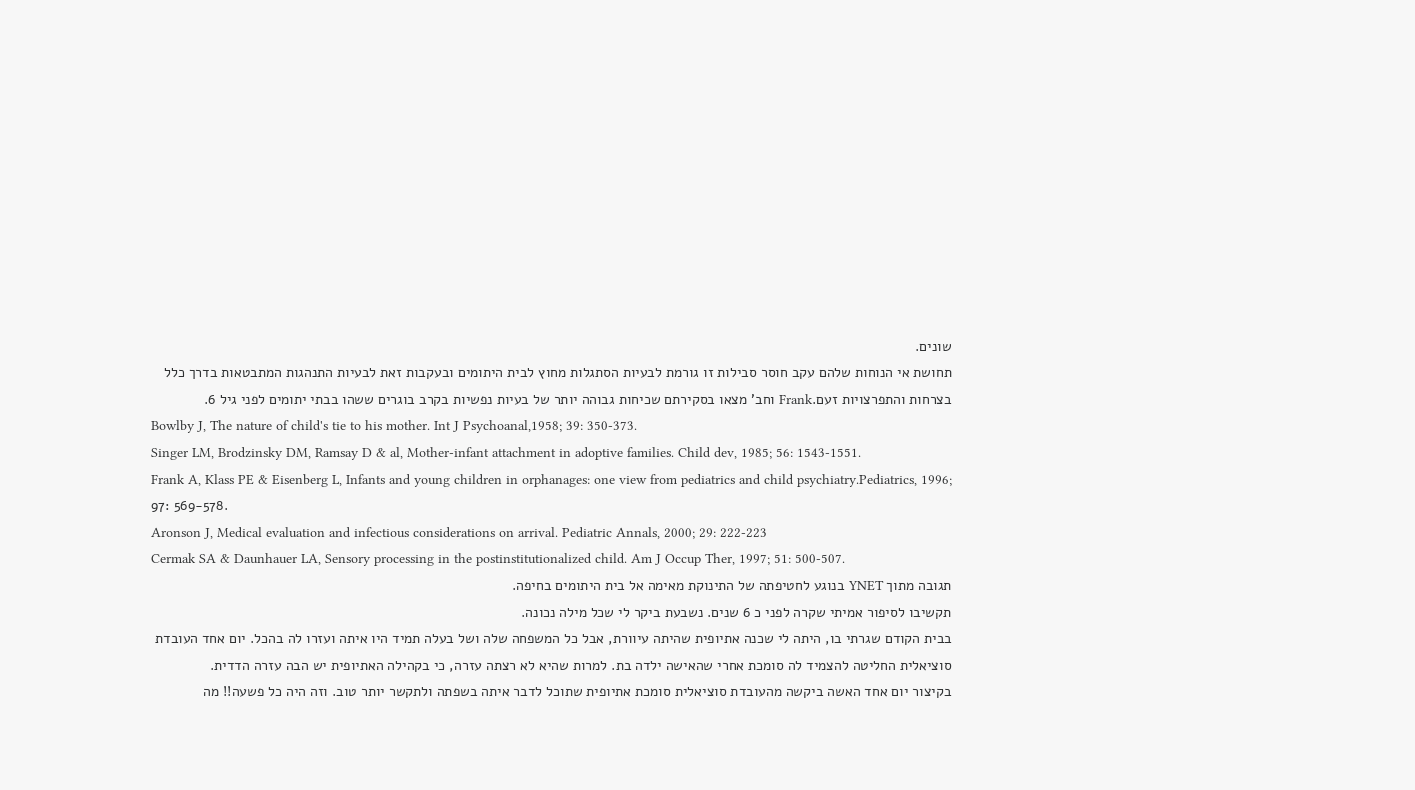שונים.
תחושת אי הנוחות שלהם עקב חוסר סבילות זו גורמת לבעיות הסתגלות מחוץ לבית היתומים ובעקבות זאת לבעיות התנהגות המתבטאות בדרך כלל בצרחות והתפרצויות זעם.Frank וחב' מצאו בסקירתם שכיחות גבוהה יותר של בעיות נפשיות בקרב בוגרים ששהו בבתי יתומים לפני גיל 6.
Bowlby J, The nature of child's tie to his mother. Int J Psychoanal,1958; 39: 350-373.
Singer LM, Brodzinsky DM, Ramsay D & al, Mother-infant attachment in adoptive families. Child dev, 1985; 56: 1543-1551.
Frank A, Klass PE & Eisenberg L, Infants and young children in orphanages: one view from pediatrics and child psychiatry.Pediatrics, 1996; 97: 569-578.
Aronson J, Medical evaluation and infectious considerations on arrival. Pediatric Annals, 2000; 29: 222-223
Cermak SA & Daunhauer LA, Sensory processing in the postinstitutionalized child. Am J Occup Ther, 1997; 51: 500-507.
תגובה מתוך YNET בנוגע לחטיפתה של התינוקת מאימה אל בית היתומים בחיפה.
תקשיבו לסיפור אמיתי שקרה לפני כ 6 שנים. נשבעת ביקר לי שכל מילה נכונה.
בבית הקודם שגרתי בו, היתה לי שכנה אתיופית שהיתה עיוורת, אבל כל המשפחה שלה ושל בעלה תמיד היו איתה ועזרו לה בהכל. יום אחד העובדת סוציאלית החליטה להצמיד לה סומכת אחרי שהאישה ילדה בת. למרות שהיא לא רצתה עזרה, כי בקהילה האתיופית יש הבה עזרה הדדית.
בקיצור יום אחד האשה ביקשה מהעובדת סוציאלית סומכת אתיופית שתוכל לדבר איתה בשפתה ולתקשר יותר טוב. וזה היה כל פשעה!! מה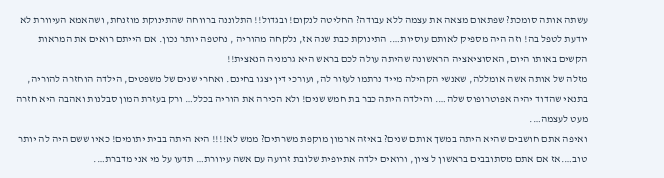עשתה אותה סומכת? שפתאום מצאה את עצמה ללא עבודה? החליטה לנקום! ובגדול!! התלוננה ברווחה שהתינוקת מוזנחת, ושהאמא העיוורת לא יודעת לטפל בה! וזה היה מספיק לאותם עוסיות…. התינוקת כבת שנה אז, נלקחה מהוריה , נחטפה יותר נכון. אם הייתם רואים את המראות הקשים באותו היום, האסוציאציה הראשונה שהיתה עולה לכם בראש היא גרמניה הנאצית!!
מזלה של אותה אשה אומללה, שאנשי הקהילה מייד נרתמו לעזור לה, ועורכי דין יצגו בחינם. ואחרי שנים של משפטים, הילדה הוחזרה להוריה, בתנאי שהדוד יהיה אפוטרופוס שלה…. והילדה היתה כבר בת חמש שנים! ולא הכירה את הוריה בכלל… ורק בעזרת המון סבלנות ואהבה היא חזרה מעט לעצמה….
ואיפה אתם חושבים שהיא היתה במשך אותם שנים? באיזה ארמון מוקפת משרתים? ממש לא!!!! היא היתה בבית יתומים! כאיו ששם היה לה יותר טוב….אז אם אתם מסתובבים בראשון ל ציון, ורואים ילדה אתיופית שלובת זרועה עם אשה עיוורת… תדעו על מי אני מדברת….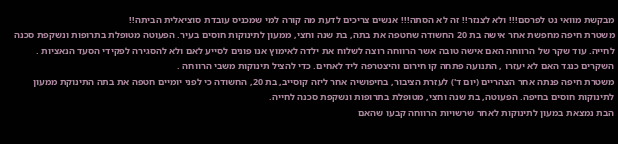מבקשת מוואי נט לפרסם!!! ולא לצנזר!! זה לא הסתה!!! אנשים צריכים לדעת מה קורה למי שמכניס עובדת סוציאלית הביתה!!
משטרת חיפה מחפשת אחר אישה בת 20 החשודה שחטפה את בתה, בת שנה וחצי, ממעון לתינוקות חוסים בעיר. הפעוטה מטופלת בתרופות ונשקפת סכנה לחייה. עוד שקר של הרווחה האם אישה טובה אשר הרווחה רוצה לשלוח את ילדה לאימוץ אנו פונים לסייע לאם ולא להסגירה לפקידי הסעד הנאציות .
השקרים כנגד האם לא יעזרו , התנועה פתחה קו חירום והיצטרפה ליד לאחים. כדי להציל תינוקות משבי הרווחה .
משטרת חיפה פנתה אחר הצהריים (יום ד') לעזרת הציבור, בחיפושיה אחר ליזה קוסייב, בת 20, החשודה כי לפני יומיים חטפה את בתה התינוקת ממעון לתינוקות חוסים בחיפה. הפעוטה, בת שנה וחצי, מטופלת בתרופות ונשקפת סכנה לחייה.
הבת נמצאת במעון לתינוקות לאחר שרשויות הרווחה קבעו שהאם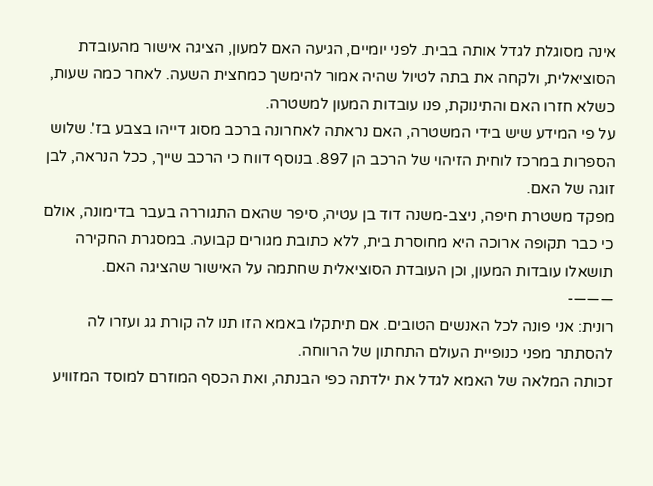אינה מסוגלת לגדל אותה בבית. לפני יומיים, הגיעה האם למעון, הציגה אישור מהעובדת הסוציאלית, ולקחה את בתה לטיול שהיה אמור להימשך כמחצית השעה. לאחר כמה שעות, כשלא חזרו האם והתינוקת, פנו עובדות המעון למשטרה.
על פי המידע שיש בידי המשטרה, האם נראתה לאחרונה ברכב מסוג דייהו בצבע בז'. שלוש הספרות במרכז לוחית הזיהוי של הרכב הן 897. בנוסף דווח כי הרכב שייך, ככל הנראה, לבן זוגה של האם.
מפקד משטרת חיפה, ניצב-משנה דוד בן עטיה, סיפר שהאם התגוררה בעבר בדימונה, אולם כי כבר תקופה ארוכה היא מחוסרת בית, ללא כתובת מגורים קבועה. במסגרת החקירה תושאלו עובדות המעון, וכן העובדת הסוציאלית שחתמה על האישור שהציגה האם.
———-
רונית: אני פונה לכל האנשים הטובים. אם תיתקלו באמא הזו תנו לה קורת גג ועזרו לה להסתתר מפני כנופיית העולם התחתון של הרווחה.
זכותה המלאה של האמא לגדל את ילדתה כפי הבנתה, ואת הכסף המוזרם למוסד המזוויע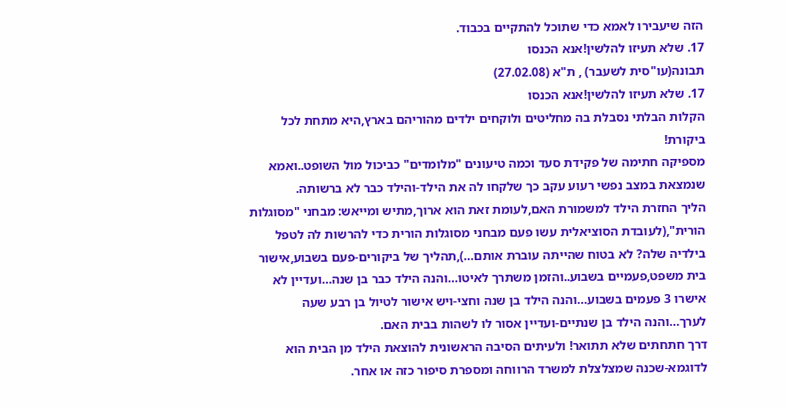הזה שיעבירו לאמא כדי שתוכל להתקיים בכבוד.
17. שלא תעיזו להלשין!אנא הכנסו
תבונה(עו"סית לשעבר) , ת"א (27.02.08)
17. שלא תעיזו להלשין!אנא הכנסו
הקלות הבלתי נסבלת בה מחליטים ולוקחים ילדים מהוריהם בארץ,היא מתחת לכל ביקורת!
מספיקה חתימה של פקידת סעד וכמה טיעונים "מלומדים" כביכול מול השופט..ואמא שנמצאת במצב נפשי רעוע עקב כך שלקחו לה את הילד-והילד כבר לא ברשותה.
הליך החזרת הילד למשמורת האם,לעומת זאת הוא ארוך,מתיש ומייאש: מבחני "מסוגלות הורית",(לעובדת הסוציאלית עשו פעם מבחני מסוגלות הורית כדי להרשות לה לטפל בילדיה שלה? לא בטוח שהייתה עוברת אותם…),תהליך של ביקורים-פעם בשבוע,אישור בית משפט,פעמיים בשבוע..והזמן משתרך לאיטו…והנה הילד כבר בן שנה…ועדיין לא אישרו 3 פעמים בשבוע…והנה הילד בן שנה וחצי-ויש אישור לטיול בן רבע שעה לערך…והנה הילד בן שנתיים-ועדיין אסור לו לשהות בבית האם.
דרך חתחתים שלא תתואר! ולעיתים הסיבה הראשונית להוצאת הילד מן הבית הוא לדוגמא-שכנה שמצלצלת למשרד הרווחה ומספרת סיפור כזה או אחר.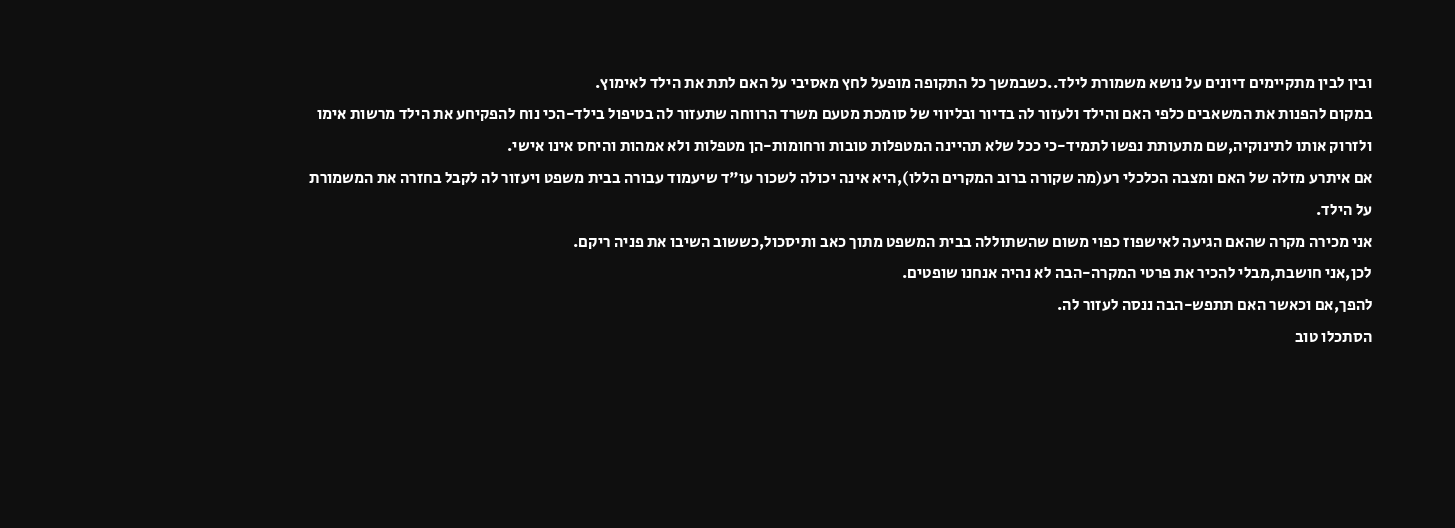ובין לבין מתקיימים דיונים על נושא משמורת לילד..כשבמשך כל התקופה מופעל לחץ מאסיבי על האם לתת את הילד לאימוץ.
במקום להפנות את המשאבים כלפי האם והילד ולעזור לה בדיור ובליווי של סומכת מטעם משרד הרווחה שתעזור לה בטיפול בילד-הכי נוח להפקיחע את הילד מרשות אימו ולזרוק אותו לתינוקיה,שם מתעותת נפשו לתמיד-כי ככל שלא תהיינה המטפלות טובות ורחומות-הן מטפלות ולא אמהות והיחס אינו אישי.
אם איתרע מזלה של האם ומצבה הכלכלי רע(מה שקורה ברוב המקרים הללו),היא אינה יכולה לשכור עו"ד שיעמוד עבורה בבית משפט ויעזור לה לקבל בחזרה את המשמורת על הילד.
אני מכירה מקרה שהאם הגיעה לאישפוז כפוי משום שהשתוללה בבית המשפט מתוך כאב ותיסכול,כששוב השיבו את פניה ריקם.
לכן,אני חושבת,מבלי להכיר את פרטי המקרה-הבה לא נהיה אנחנו שופטים.
להפך,אם וכאשר האם תתפש-הבה ננסה לעזור לה.
הסתכלו טוב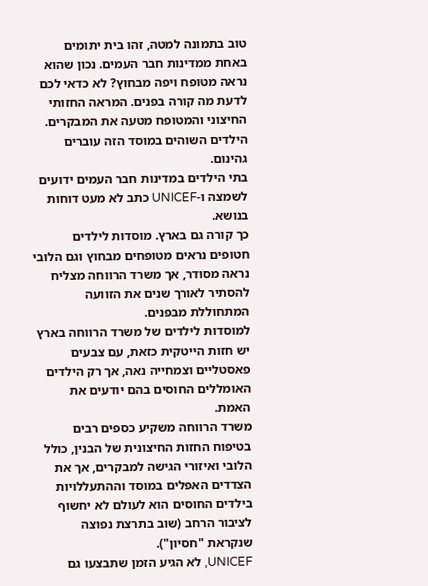טוב בתמונה למטה, זהו בית יתומים באחת ממדינות חבר העמים. נכון שהוא נראה מטופח ויפה מבחוץ? לא כדאי לכם לדעת מה קורה בפנים. המראה החזותי החיצוני והמטופח מטעה את המבקרים. הילדים השוהים במוסד הזה עוברים גהינום.
בתי הילדים במדינות חבר העמים ידועים לשמצה ו-UNICEF כתב לא מעט דוחות בנושא.
כך קורה גם בארץ. מוסדות לילדים חטופים נראים מטופחים מבחוץ וגם הלובי נראה מסודר, אך משרד הרווחה מצליח להסתיר לאורך שנים את הזוועה המתחוללת מבפנים.
למוסדות לילדים של משרד הרווחה בארץ יש חזות הייטקית כזאת, עם צבעים פאסטליים וצמחייה נאה, אך רק הילדים האומללים החוסים בהם יודעים את האמת.
משרד הרווחה משקיע כספים רבים בטיפוח החזות החיצונית של הבנין, כולל הלובי ואיזורי הגישה למבקרים, אך את הצדדים האפלים במוסד וההתעללויות בילדים החוסים הוא לעולם לא יחשוף לציבור הרחב (שוב בתרצת נפוצה שנקראת "חסיון").
UNICEF, לא הגיע הזמן שתבצעו גם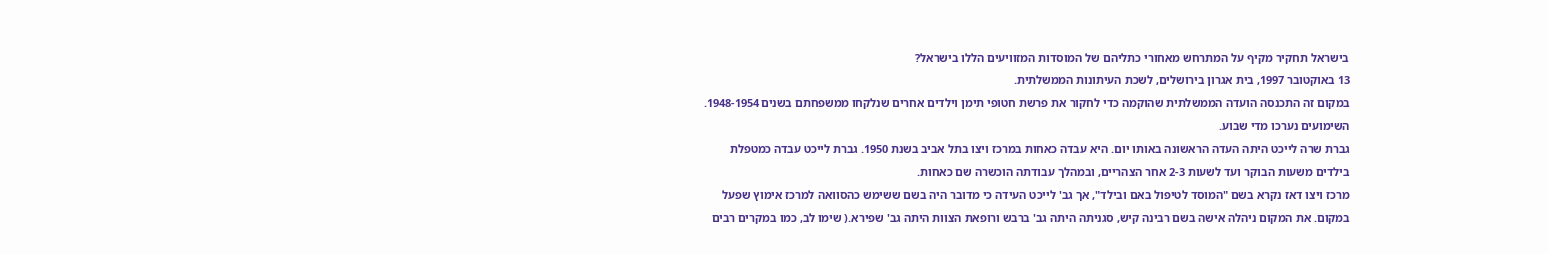בישראל תחקיר מקיף על המתרחש מאחורי כתליהם של המוסדות המזוויעים הללו בישראל?
13 באוקטובר 1997, בית אגרון בירושלים, לשכת העיתונות הממשלתית.
במקום זה התכנסה הועדה הממשלתית שהוקמה כדי לחקור את פרשת חטופי תימן וילדים אחרים שנלקחו ממשפחתם בשנים 1948-1954. השימועים נערכו מדי שבוע.
גברת שרה לייכט היתה העדה הראשונה באותו יום. היא עבדה כאחות במרכז ויצו בתל אביב בשנת 1950. גברת לייכט עבדה כמטפלת בילדים משעות הבוקר ועד לשעות 2-3 אחר הצהריים, ובמהלך עבודתה הוכשרה שם כאחות.
מרכז ויצו דאז נקרא בשם "המוסד לטיפול באם ובילד", אך גב' לייכט העידה כי מדובר היה בשם ששימש כהסוואה למרכז אימוץ שפעל במקום. את המקום ניהלה אישה בשם רבינה קיש, סגניתה היתה גב' ברבש ורופאת הצוות היתה גב' שפירא.( שימו לב, כמו במקרים רבים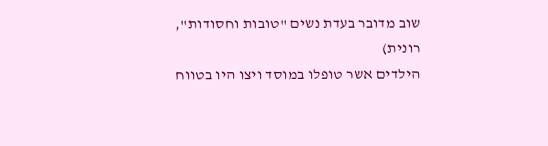שוב מדובר בעדת נשים "טובות וחסודות", רונית)
הילדים אשר טופלו במוסד ויצו היו בטווח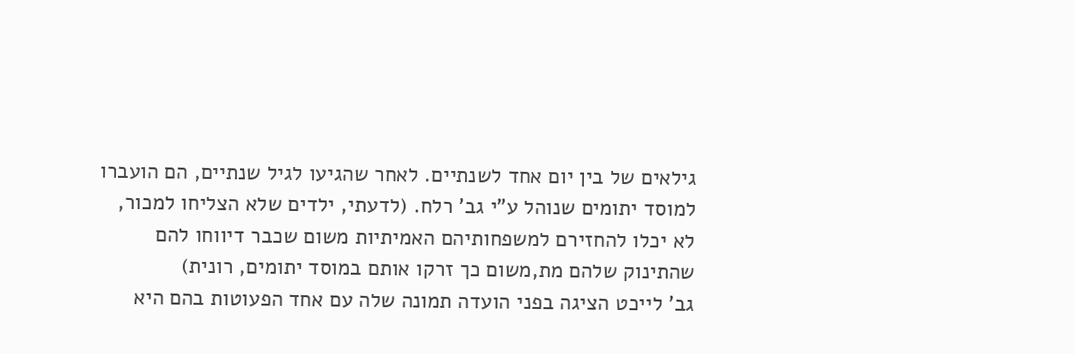גילאים של בין יום אחד לשנתיים. לאחר שהגיעו לגיל שנתיים, הם הועברו למוסד יתומים שנוהל ע"י גב' רלח. (לדעתי, ילדים שלא הצליחו למכור, לא יכלו להחזירם למשפחותיהם האמיתיות משום שכבר דיווחו להם שהתינוק שלהם מת,משום כך זרקו אותם במוסד יתומים, רונית)
גב' לייכט הציגה בפני הועדה תמונה שלה עם אחד הפעוטות בהם היא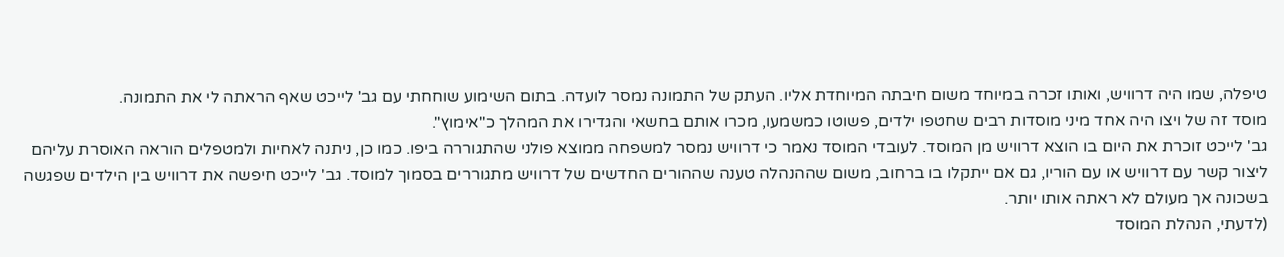טיפלה, שמו היה דרוויש, ואותו זכרה במיוחד משום חיבתה המיוחדת אליו. העתק של התמונה נמסר לועדה. בתום השימוע שוחחתי עם גב' לייכט שאף הראתה לי את התמונה.
מוסד זה של ויצו היה אחד מיני מוסדות רבים שחטפו ילדים, פשוטו כמשמעו, מכרו אותם בחשאי והגדירו את המהלך כ"אימוץ".
גב' לייכט זוכרת את היום בו הוצא דרוויש מן המוסד. לעובדי המוסד נאמר כי דרוויש נמסר למשפחה ממוצא פולני שהתגוררה ביפו. כמו כן, ניתנה לאחיות ולמטפלים הוראה האוסרת עליהם ליצור קשר עם דרוויש או עם הוריו, גם אם ייתקלו בו ברחוב, משום שההנהלה טענה שההורים החדשים של דרוויש מתגוררים בסמוך למוסד. גב' לייכט חיפשה את דרוויש בין הילדים שפגשה בשכונה אך מעולם לא ראתה אותו יותר.
(לדעתי, הנהלת המוסד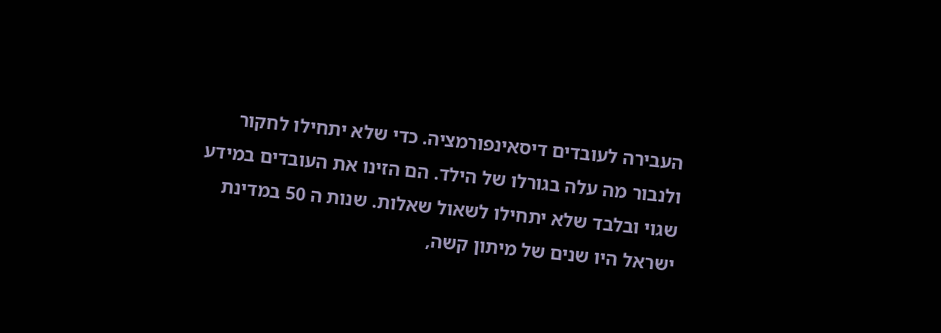העבירה לעובדים דיסאינפורמציה. כדי שלא יתחילו לחקור ולנבור מה עלה בגורלו של הילד. הם הזינו את העובדים במידע שגוי ובלבד שלא יתחילו לשאול שאלות. שנות ה 50 במדינת ישראל היו שנים של מיתון קשה,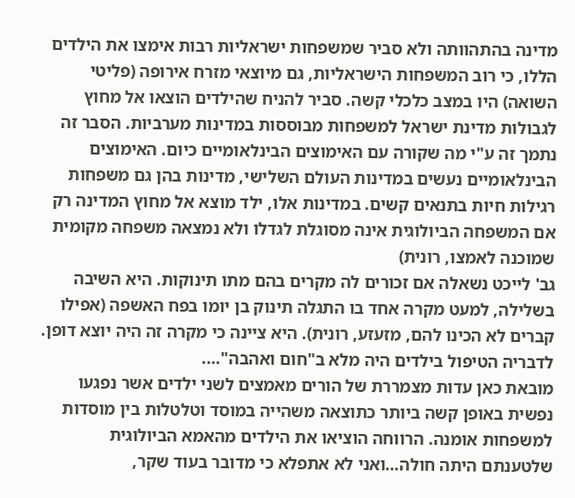מדינה בהתהוותה ולא סביר שמשפחות ישראליות רבות אימצו את הילדים הללו, כי רוב המשפחות הישראליות, גם מיוצאי מזרח אירופה (פליטי השואה) היו במצב כלכלי קשה. סביר להניח שהילדים הוצאו אל מחוץ לגבולות מדינת ישראל למשפחות מבוססות במדינות מערביות. הסבר זה נתמך זה ע"י מה שקורה עם האימוצים הבינלאומיים כיום. האימוצים הבינלאומיים נעשים במדינות העולם השלישי, מדינות בהן גם משפחות רגילות חיות בתנאים קשים. במדינות אלו, ילד מוצא אל מחוץ המדינה רק אם המשפחה הביולוגית אינה מסוגלת לגדלו ולא נמצאה משפחה מקומית שמוכנה לאמצו, רונית)
גב' לייכט נשאלה אם זכורים לה מקרים בהם מתו תינוקות. היא השיבה בשלילה, למעט מקרה אחד בו התגלה תינוק בן יומו בפח האשפה (אפילו קברים לא הכינו להם, מזעזע, רונית). היא ציינה כי מקרה זה היה יוצא דופן. לדבריה הטיפול בילדים היה מלא ב"חום ואהבה"….
מובאת כאן עדות מצמררת של הורים מאמצים לשני ילדים אשר נפגעו נפשית באופן קשה ביותר כתוצאה משהייה במוסד וטלטלות בין מוסדות למשפחות אומנה. הרווחה הוציאו את הילדים מהאמא הביולוגית שלטענתם היתה חולה…ואני לא אתפלא כי מדובר בעוד שקר,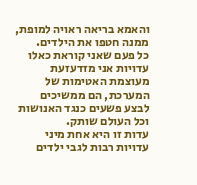והאמא בריאה ראויה למופת, ממנה חטפו את הילדים.
כל פעם שאני קוראת כאלו עדויות אני מזדעזעת מעוצמת האטימות של המערכת, הם ממשיכים לבצע פשעים כנגד האנושות וכל העולם שותק.
עדות זו היא אחת מיני עדויות רבות לגבי ילדים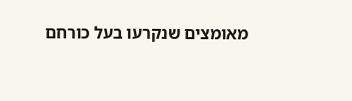מאומצים שנקרעו בעל כורחם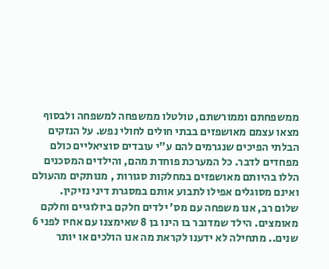ממשפחתם וממורשתם, טולטלו ממשפחה למשפחה ולבסוף מצאו עצמם מאושפזים בבתי חולים לחולי נפש. על הנזקים הבלתי הפיכים שנגרמים להם ע"י עובדים סוציאליים כולם מפחדים לדבר. כל המערכת פוחדת מהם, והילדים המסכנים הללו בהיותם מאושפזים במחלקות סגורות , מנותקים מהעולם ואינם מסוגלים אפילו לתבוע אותם במסגרת דיני נזיקין.
שלום רב, אנו משפחה עם מס' ילדים חלקם ביולוגיים וחלקם מאומצים. הילד שמדובר בו הינו בן 8 שאימצנו עם אחיו לפני 6 שנים.. מתחילה לא ידענו לקראת מה אנו הולכים או יותר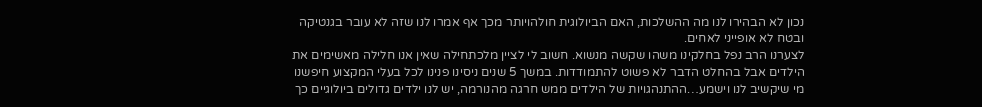נכון לא הבהירו לנו מה ההשלכות, האם הביולוגית חולהויותר מכך אף אמרו לנו שזה לא עובר בגנטיקה ובטח לא אופייני לאחים.
לצערנו הרב נפל בחלקינו משהו שקשה מנשוא. חשוב לי לציין מלכתחילה שאין אנו חלילה מאשימים את הילדים אבל בהחלט הדבר לא פשוט להתמודדות. במשך 5 שנים ניסינו פנינו לכל בעלי המקצוע חיפשנו מי שיקשיב לנו וישמע…ההתנהגויות של הילדים ממש חרגה מהנורמה, יש לנו ילדים גדולים ביולוגיים כך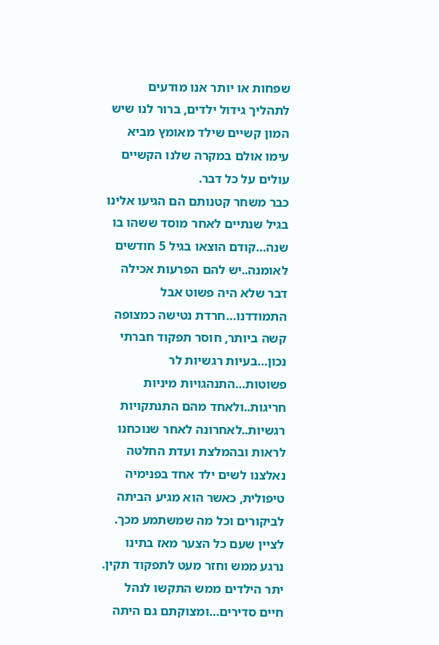שפחות או יותר אנו מודעים לתהליך גידול ילדים, ברור לנו שיש המון קשיים שילד מאומץ מביא עימו אולם במקרה שלנו הקשיים עולים על כל דבר.
כבר משחר קטנותם הם הגיעו אלינו בגיל שנתיים לאחר מוסד ששהו בו שנה…קודם הוצאו בגיל 5 חודשים לאומנה..יש להם הפרעות אכילה דבר שלא היה פשוט אבל התמודדנו…חרדת נטישה כמצופה קשה ביותר, חוסר תפקוד חברתי נכון…בעיות רגשיות לר פשוטות…התנהגויות מיניות חריגות..ולאחד מהם התנתקויות רגשיות..לאחרונה לאחר שנוכחנו לראות ובהמלצת ועדת החלטה נאלצנו לשים ילד אחד בפנימיה טיפולית, כאשר הוא מגיע הביתה לביקורים וכל מה שמשתמע מכך.
לציין שעם כל הצער מאז בתינו נרגע ממש וחזר מעט לתפקוד תקין. יתר הילדים ממש התקשו לנהל חיים סדירים…ומצוקתם גם היתה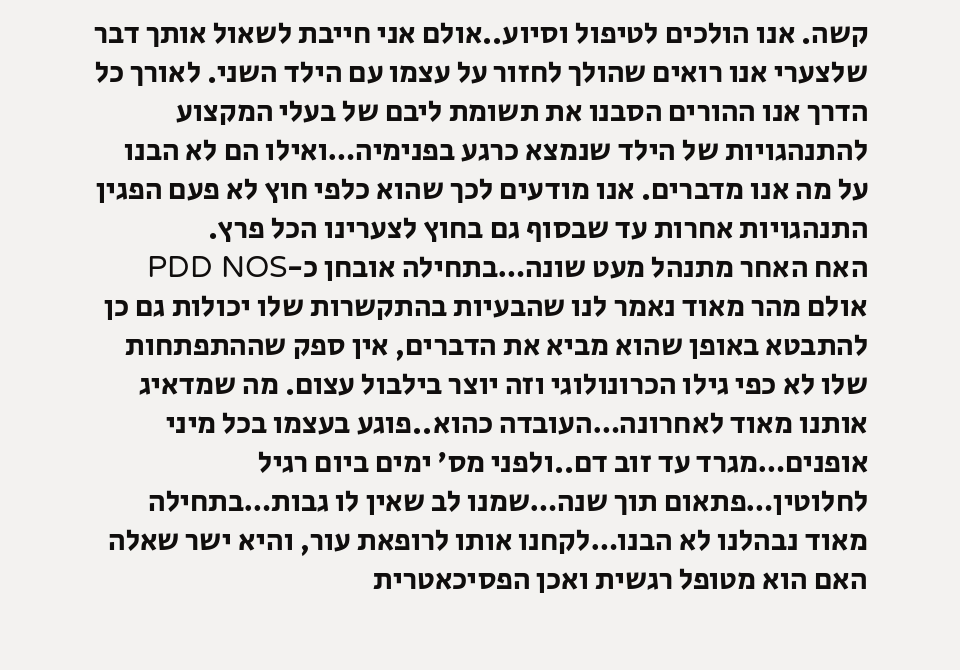קשה. אנו הולכים לטיפול וסיוע..אולם אני חייבת לשאול אותך דבר שלצערי אנו רואים שהולך לחזור על עצמו עם הילד השני. לאורך כל הדרך אנו ההורים הסבנו את תשומת ליבם של בעלי המקצוע להתנהגויות של הילד שנמצא כרגע בפנימיה…ואילו הם לא הבנו על מה אנו מדברים. אנו מודעים לכך שהוא כלפי חוץ לא פעם הפגין התנהגויות אחרות עד שבסוף גם בחוץ לצערינו הכל פרץ.
האח האחר מתנהל מעט שונה…בתחילה אובחן כ-PDD NOS אולם מהר מאוד נאמר לנו שהבעיות בהתקשרות שלו יכולות גם כן להתבטא באופן שהוא מביא את הדברים, אין ספק שההתפתחות שלו לא כפי גילו הכרונולוגי וזה יוצר בילבול עצום. מה שמדאיג אותנו מאוד לאחרונה…העובדה כהוא..פוגע בעצמו בכל מיני אופנים…מגרד עד זוב דם..ולפני מס' ימים ביום רגיל לחלוטין…פתאום תוך שנה…שמנו לב שאין לו גבות…בתחילה מאוד נבהלנו לא הבנו…לקחנו אותו לרופאת עור, והיא ישר שאלה האם הוא מטופל רגשית ואכן הפסיכאטרית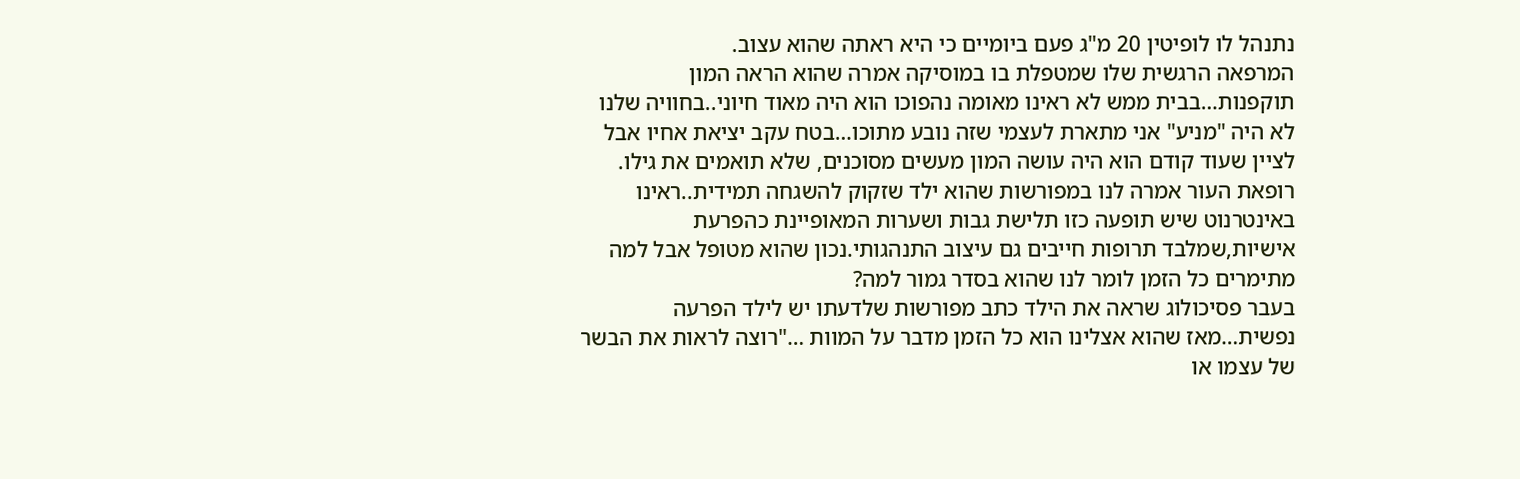נתנהל לו לופיטין 20 מ"ג פעם ביומיים כי היא ראתה שהוא עצוב.
המרפאה הרגשית שלו שמטפלת בו במוסיקה אמרה שהוא הראה המון תוקפנות…בבית ממש לא ראינו מאומה נהפוכו הוא היה מאוד חיוני..בחוויה שלנו לא היה "מניע" אני מתארת לעצמי שזה נובע מתוכו…בטח עקב יציאת אחיו אבל לציין שעוד קודם הוא היה עושה המון מעשים מסוכנים, שלא תואמים את גילו. רופאת העור אמרה לנו במפורשות שהוא ילד שזקוק להשגחה תמידית..ראינו באינטרנוט שיש תופעה כזו תלישת גבות ושערות המאופיינת כהפרעת אישיות,שמלבד תרופות חייבים גם עיצוב התנהגותי.נכון שהוא מטופל אבל למה מתימרים כל הזמן לומר לנו שהוא בסדר גמור למה?
בעבר פסיכולוג שראה את הילד כתב מפורשות שלדעתו יש לילד הפרעה נפשית…מאז שהוא אצלינו הוא כל הזמן מדבר על המוות …"רוצה לראות את הבשר של עצמו או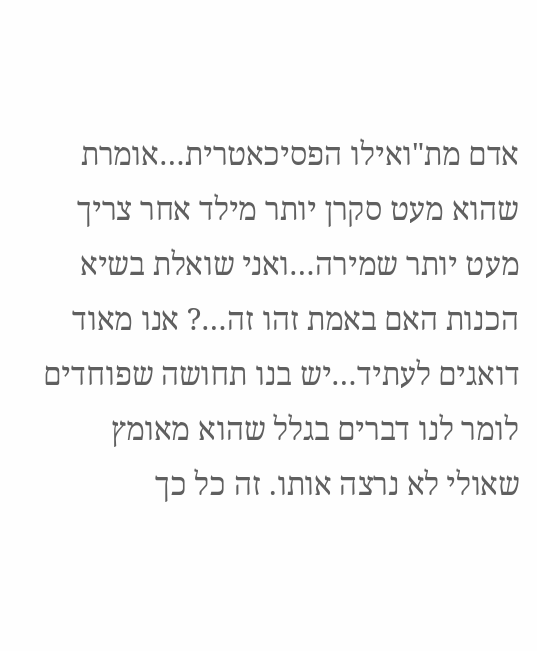אדם מת"ואילו הפסיכאטרית…אומרת שהוא מעט סקרן יותר מילד אחר צריך מעט יותר שמירה…ואני שואלת בשיא הכנות האם באמת זהו זה…? אנו מאוד דואגים לעתיד…יש בנו תחושה שפוחדים לומר לנו דברים בגלל שהוא מאומץ שאולי לא נרצה אותו. זה כל כך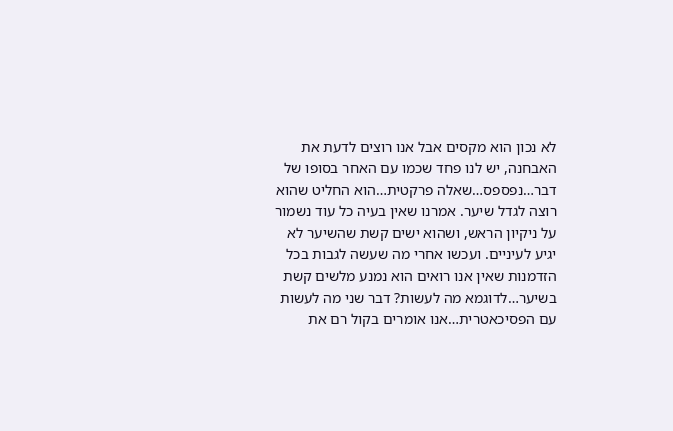לא נכון הוא מקסים אבל אנו רוצים לדעת את האבחנה, יש לנו פחד שכמו עם האחר בסופו של דבר…נפספס…שאלה פרקטית…הוא החליט שהוא רוצה לגדל שיער. אמרנו שאין בעיה כל עוד נשמור על ניקיון הראש, ושהוא ישים קשת שהשיער לא יגיע לעיניים. ועכשו אחרי מה שעשה לגבות בכל הזדמנות שאין אנו רואים הוא נמנע מלשים קשת בשיער…לדוגמא מה לעשות? דבר שני מה לעשות עם הפסיכאטרית…אנו אומרים בקול רם את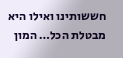חששותינו ואילו היא מבטלת הכל… המון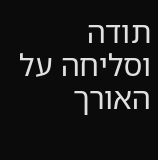תודה וסליחה על האורך